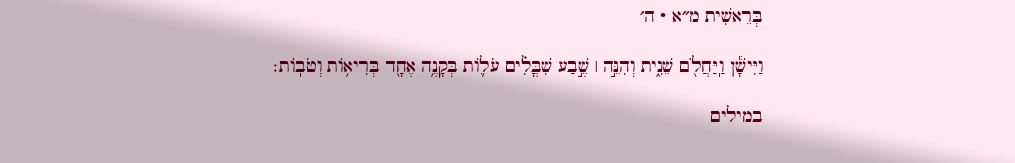בְּרֵאשִׁית מ״א · ה׳

וַיִּישָׁ֕ן וַֽיַּחֲלֹ֖ם שֵׁנִ֑ית וְהִנֵּ֣ה ׀ שֶׁ֣בַע שִׁבֳּלִ֗ים עֹל֛וֹת בְּקָנֶ֥ה אֶחָ֖ד בְּרִיא֥וֹת וְטֹבֽוֹת׃

במילים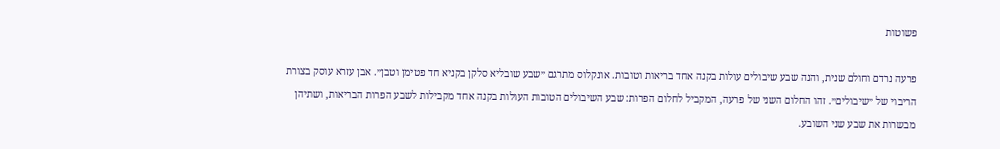פשוטות

פרעה נרדם וחולם שנית, והנה שבע שיבולים עולות בקנה אחד בריאות וטובות. אונקלוס מתרגם ״שבע שובליא סלקן בקניא חד פטימן וטבן״. אבן עזרא עוסק בצורת הריבוי של ״שיבולים״. זהו החלום השני של פרעה, המקביל לחלום הפרות: שבע השיבולים הטובות העולות בקנה אחד מקבילות לשבע הפרות הבריאות, ושתיהן מבשרות את שבע שני השובע.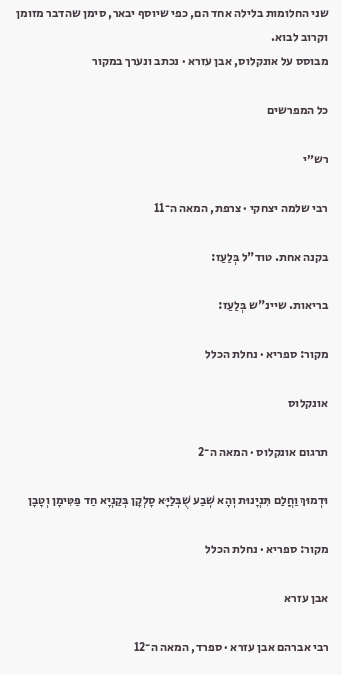שני החלומות בלילה אחד הם, כפי שיוסף יבאר, סימן שהדבר מזומן וקרוב לבוא.
מבוסס על אונקלוס, אבן עזרא · נכתב ונערך במקור

כל המפרשים

רש״י

רבי שלמה יצחקי · צרפת, המאה ה־11

בקנה אחת. טוד"ל בְּלַעַז:

בריאות. שיינ"ש בְּלַעַז:

מקור: ספריא · נחלת הכלל

אונקלוס

תרגום אונקלוס · המאה ה־2

וּדְמוּךְ וַחֲלַם תִּנְיָנוּת וְהָא שְׁבַע שֻׁבְּלַיָּא סָלְקָן בְּקַנְיָא חַד פַּטִּימָן וְטָבָן

מקור: ספריא · נחלת הכלל

אבן עזרא

רבי אברהם אבן עזרא · ספרד, המאה ה־12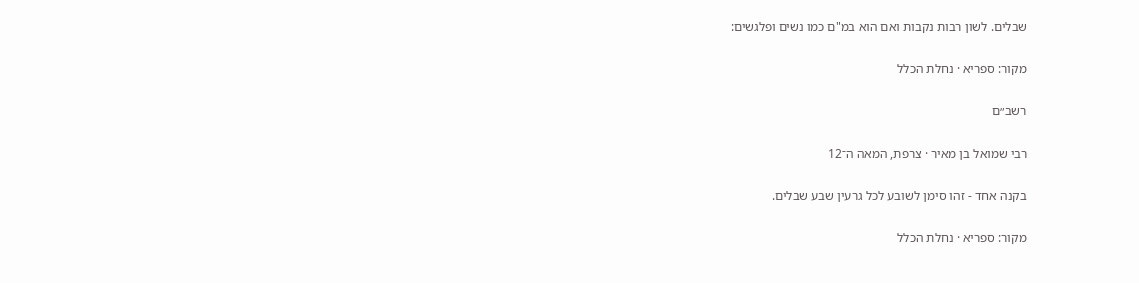שבלים. לשון רבות נקבות ואם הוא במ"ם כמו נשים ופלגשים:

מקור: ספריא · נחלת הכלל

רשב״ם

רבי שמואל בן מאיר · צרפת, המאה ה־12

בקנה אחד - זהו סימן לשובע לכל גרעין שבע שבלים.

מקור: ספריא · נחלת הכלל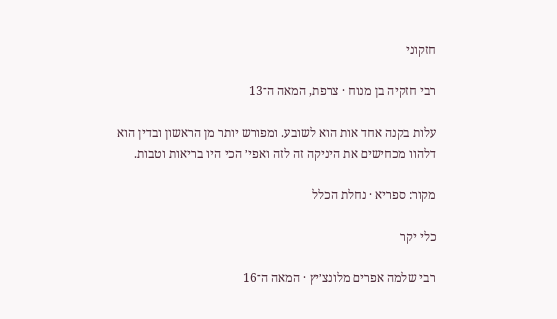חזקוני

רבי חזקיה בן מנוח · צרפת, המאה ה־13

עלות בקנה אחד אות הוא לשובע. ומפורש יותר מן הראשון ובדין הוא דלהוו מכחישים את היניקה זה לזה ואפי׳ הכי היו בריאות וטבות.

מקור: ספריא · נחלת הכלל

כלי יקר

רבי שלמה אפרים מלונצ׳יץ · המאה ה־16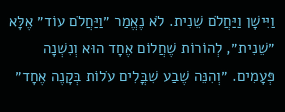וַיִּישָׁן וַיַּחֲלֹם שֵׁנִית. לֹא נֶאֱמַר ״וַיַּחֲלֹם עוֹד״ אֶלָּא ״שֵׁנִית״, לְהוֹרוֹת שֶׁחֲלוֹם אֶחָד הוּא וְנִשְׁנָה פְּעָמִים. ״וְהִנֵּה שֶׁבַע שִׁבֳּלִים עֹלוֹת בְּקָנֶה אֶחָד״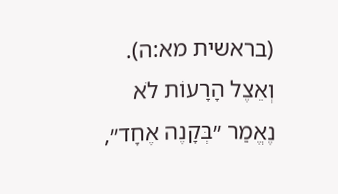(בראשית מא:ה). וְאֵצֶל הָרָעוֹת לֹא נֶאֱמַר ״בְּקָנֶה אֶחָד״,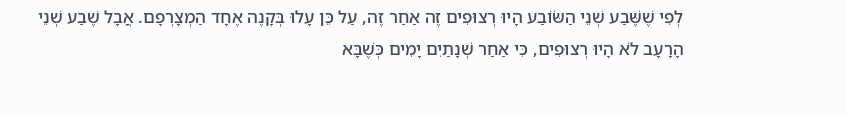לְפִי שֶׁשֶּׁבַע שְׁנֵי הַשּׂוֹבַע הָיוּ רְצוּפִים זֶה אַחַר זֶה, עַל כֵּן עָלוּ בְּקָנֶה אֶחָד הַמְצָרְפָם. אֲבָל שֶׁבַע שְׁנֵי הָרָעָב לֹא הָיוּ רְצוּפִים, כִּי אַחַר שְׁנָתַיִם יָמִים כְּשֶׁבָּא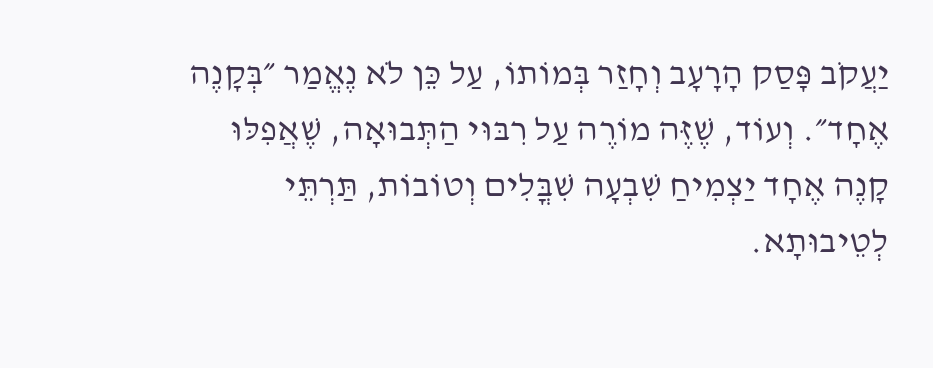יַעֲקֹב פָּסַק הָרָעָב וְחָזַר בְּמוֹתוֹ, עַל כֵּן לֹא נֶאֱמַר ״בְּקָנֶה אֶחָד״. וְעוֹד, שֶׁזֶּה מוֹרֶה עַל רִבּוּי הַתְּבוּאָה, שֶׁאֲפִלּוּ קָנֶה אֶחָד יַצְמִיחַ שִׁבְעָה שִׁבֳּלִים וְטוֹבוֹת, תַּרְתֵּי לְטֵיבוּתָא.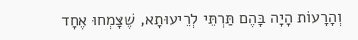וְהָרָעוֹת הָיָה בָּהֶם תַּרְתֵּי לְרֵיעוּתָא, שֶׁצָּמְחוּ אֶחָד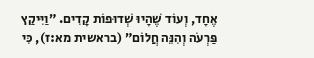אֶחָד, וְעוֹד שֶׁהָיוּ שְׁדוּפוֹת קָדִים. ״וַיִּיקַץ פַּרְעֹה וְהִנֵּה חֲלוֹם״ (בראשית מא:ז), כִּי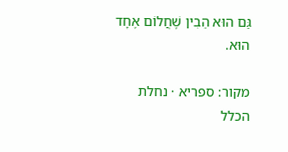גַּם הוּא הֵבִין שֶׁחֲלוֹם אֶחָד הוּא.

מקור: ספריא · נחלת הכלל